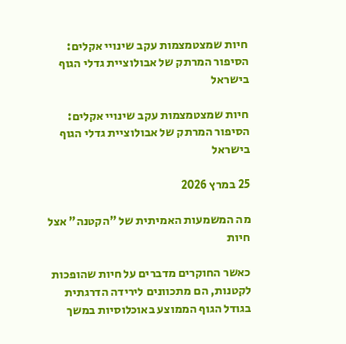חיות שמצטמצמות עקב שינויי אקלים: הסיפור המרתק של אבולוציית גדלי הגוף בישראל

חיות שמצטמצמות עקב שינויי אקלים: הסיפור המרתק של אבולוציית גדלי הגוף בישראל

25 במרץ 2026

מה המשמעות האמיתית של "הקטנה" אצל חיות

כאשר החוקרים מדברים על חיות שהופכות לקטנות, הם מתכוונים לירידה הדרגתית בגודל הגוף הממוצע באוכלוסיות במשך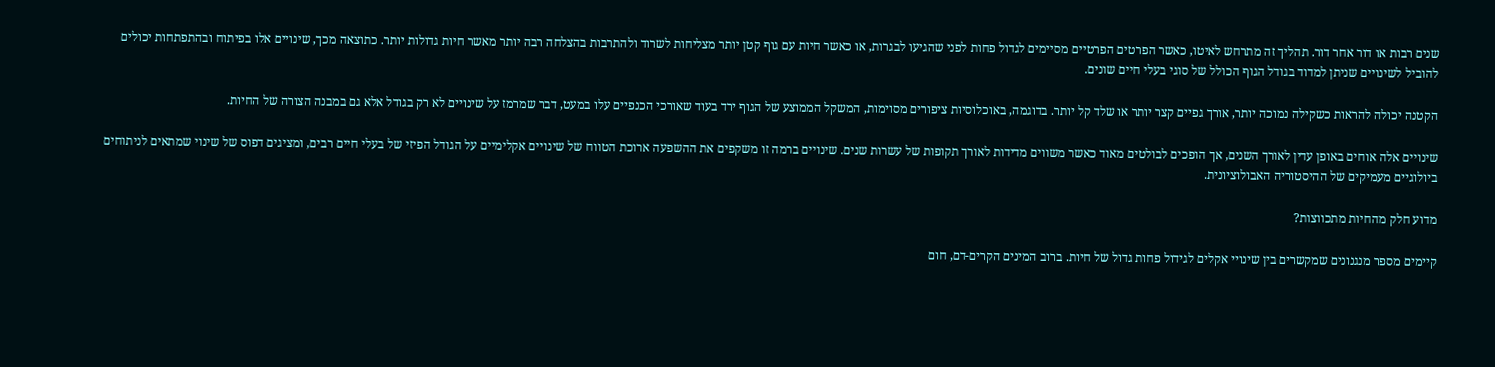שנים רבות או דור אחר דור. תהליך זה מתרחש לאיטו, כאשר הפרטים הפרטיים מסיימים לגדול פחות לפני שהגיעו לבגרות, או כאשר חיות עם גוף קטן יותר מצליחות לשרוד ולהתרבות בהצלחה רבה יותר מאשר חיות גדולות יותר. כתוצאה מכך, שינויים אלו בפיתוח ובהתפתחות יכולים להוביל לשינויים שניתן למדוד בגודל הגוף הכולל של סוגי בעלי חיים שונים.

הקטנה יכולה להראות כשקילה נמוכה יותר, אורך גפיים קצר יותר או שלד קל יותר. בדוגמה, באוכלוסיות ציפורים מסוימות, המשקל הממוצע של הגוף ירד בעוד שאורכי הכנפיים עלו במעט, דבר שמרמז על שינויים לא רק בגודל אלא גם במבנה הצורה של החיות.

שינויים אלה אוחים באופן עדין לאורך השנים, אך הופכים לבולטים מאוד כאשר משווים מדידות לאורך תקופות של עשרות שנים. שינויים ברמה זו משקפים את ההשפעה ארוכת הטווח של שינויים אקלימיים על הגודל הפיזי של בעלי חיים רבים, ומציגים דפוס של שינוי שמתאים לניתוחים ביולוגיים מעמיקים של ההיסטוריה האבולוציונית.

מדוע חלק מהחיות מתכווצות?

קיימים מספר מנגנונים שמקשרים בין שינויי אקלים לגידול פחות גדול של חיות. ברוב המינים הקרים-דם, חום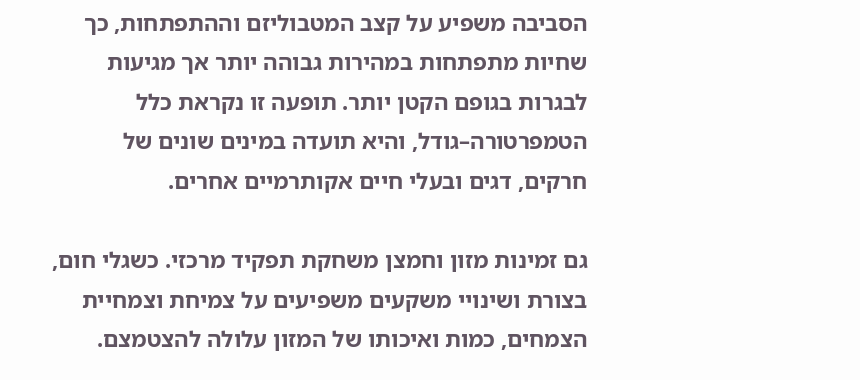הסביבה משפיע על קצב המטבוליזם וההתפתחות, כך שחיות מתפתחות במהירות גבוהה יותר אך מגיעות לבגרות בגופם הקטן יותר. תופעה זו נקראת כלל הטמפרטורה–גודל, והיא תועדה במינים שונים של חרקים, דגים ובעלי חיים אקותרמיים אחרים.

גם זמינות מזון וחמצן משחקת תפקיד מרכזי. כשגלי חום, בצורת ושינויי משקעים משפיעים על צמיחת וצמחיית הצמחים, כמות ואיכותו של המזון עלולה להצטמצם.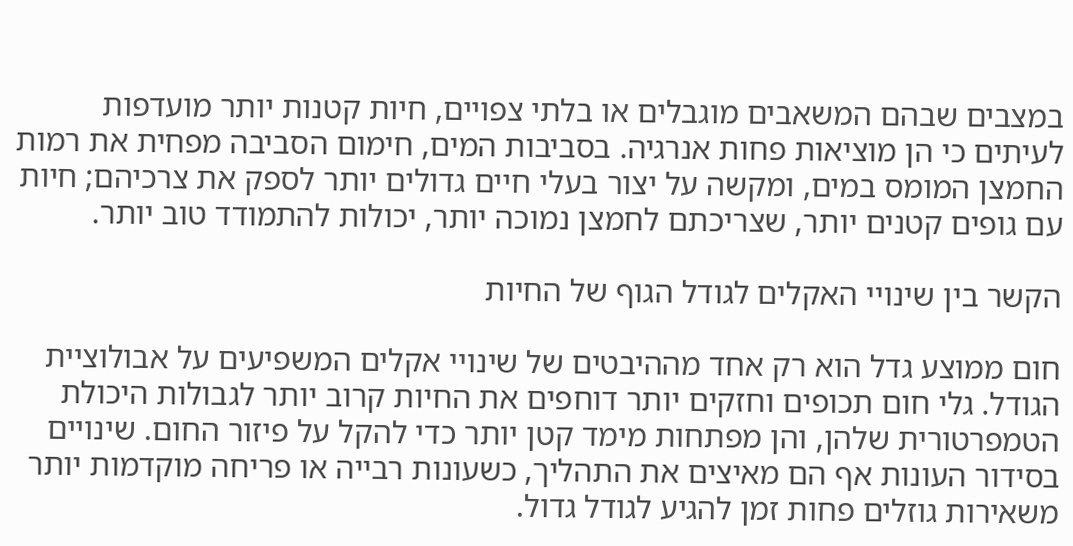במצבים שבהם המשאבים מוגבלים או בלתי צפויים, חיות קטנות יותר מועדפות לעיתים כי הן מוציאות פחות אנרגיה. בסביבות המים, חימום הסביבה מפחית את רמות החמצן המומס במים, ומקשה על יצור בעלי חיים גדולים יותר לספק את צרכיהם; חיות עם גופים קטנים יותר, שצריכתם לחמצן נמוכה יותר, יכולות להתמודד טוב יותר.

הקשר בין שינויי האקלים לגודל הגוף של החיות

חום ממוצע גדל הוא רק אחד מההיבטים של שינויי אקלים המשפיעים על אבולוציית הגודל. גלי חום תכופים וחזקים יותר דוחפים את החיות קרוב יותר לגבולות היכולת הטמפרטורית שלהן, והן מפתחות מימד קטן יותר כדי להקל על פיזור החום. שינויים בסידור העונות אף הם מאיצים את התהליך, כשעונות רבייה או פריחה מוקדמות יותר משאירות גוזלים פחות זמן להגיע לגודל גדול.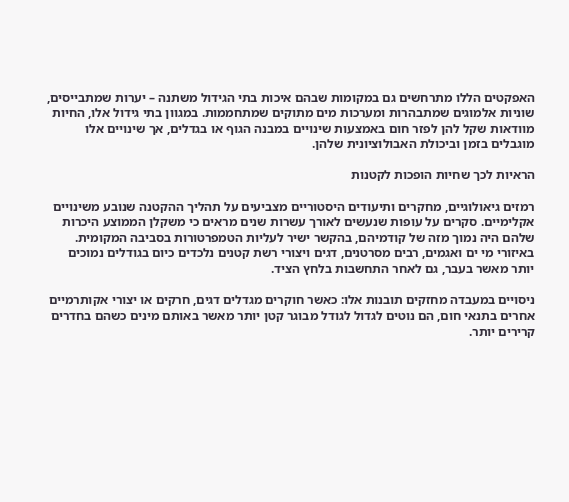האפקטים הללו מתרחשים גם במקומות שבהם איכות בתי הגידול משתנה – יערות שמתבייסים, שוניות אלמוגים שמתבהרות ומערכות מים מתוקים שמתחממות. במגוון בתי גידול אלו, החיות מוודאות שקל להן לפזר חום באמצעות שינויים במבנה הגוף או בגדלים, אך שינויים אלו מוגבלים בזמן וביכולת האבולוציונית שלהן.

הראיות לכך שחיות הופכות לקטנות

רמזים גיאולוגיים, מחקרים ותיעודים היסטוריים מצביעים על תהליך ההקטנה שנובע משינויים אקלימיים. סקרים על עופות שנעשים לאורך עשרות שנים מראים כי משקלן הממוצע היכרות שלהם היה נמוך מזה של קודמיהם, בהקשר ישיר לעליות הטמפרטורות בסביבה המקומית. באיזורי מי ים ואגמים, רבים מסרטנים, דגים ויצורי רשת קטנים נלכדים כיום בגודלים נמוכים יותר מאשר בעבר, גם לאחר התחשבות בלחץ הציד.

ניסויים במעבדה מחזקים תובנות אלו: כאשר חוקרים מגדלים דגים, חרקים או יצורי אקותרמיים אחרים בתנאי חום, הם נוטים לגדול לגודל מבוגר קטן יותר מאשר באותם מינים כשהם בחדרים קרירים יותר.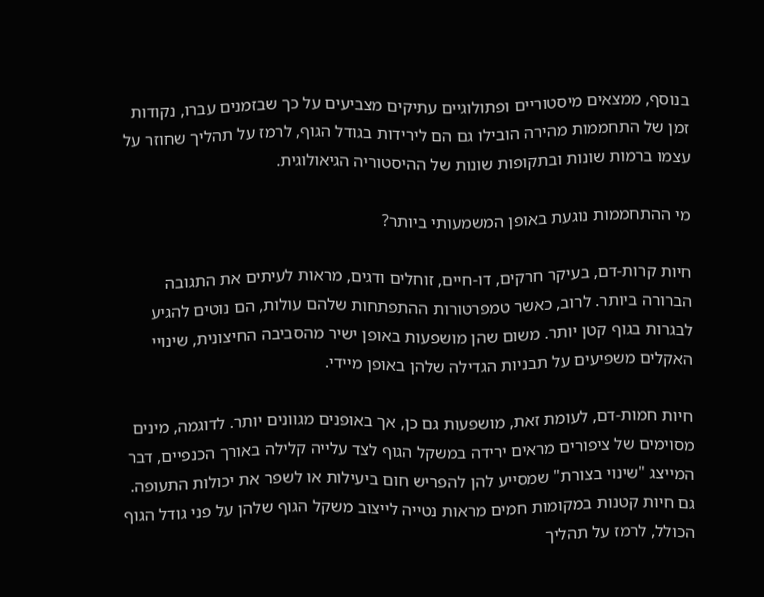בנוסף, ממצאים מיסטוריים ופתולוגיים עתיקים מצביעים על כך שבזמנים עברו, נקודות זמן של התחממות מהירה הובילו גם הם לירידות בגודל הגוף, לרמז על תהליך שחוזר על עצמו ברמות שונות ובתקופות שונות של ההיסטוריה הגיאולוגית.

מי ההתחממות נוגעת באופן המשמעותי ביותר?

חיות קרות-דם, בעיקר חרקים, דו-חיים, זוחלים ודגים, מראות לעיתים את התגובה הברורה ביותר. לרוב, כאשר טמפרטורות ההתפתחות שלהם עולות, הם נוטים להגיע לבגרות בגוף קטן יותר. משום שהן מושפעות באופן ישיר מהסביבה החיצונית, שינויי האקלים משפיעים על תבניות הגדילה שלהן באופן מיידי.

חיות חמות-דם, לעומת זאת, מושפעות גם כן, אך באופנים מגוונים יותר. לדוגמה, מינים מסוימים של ציפורים מראים ירידה במשקל הגוף לצד עלייה קלילה באורך הכנפיים, דבר המייצג "שינוי בצורת" שמסייע להן להפריש חום ביעילות או לשפר את יכולות התעופה. גם חיות קטנות במקומות חמים מראות נטייה לייצוב משקל הגוף שלהן על פני גודל הגוף הכולל, לרמז על תהליך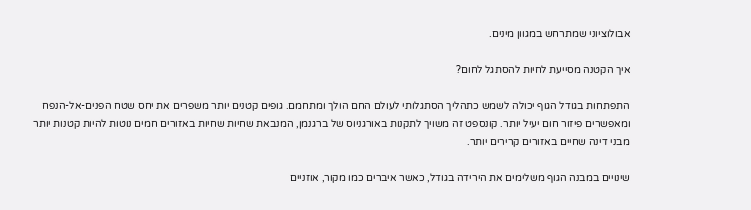אבולוציוני שמתרחש במגוון מינים.

איך הקטנה מסייעת לחיות להסתגל לחום?

התפתחות בגודל הגוף יכולה לשמש כתהליך הסתגלותי לעולם החם הולך ומתחמם. גופים קטנים יותר משפרים את יחס שטח הפנים-אל-הנפח ומאפשרים פיזור חום יעיל יותר. קונספט זה משויך לתקנות באורגניוס של ברגנמן, המנבאת שחיות שחיות באזורים חמים נוטות להיות קטנות יותר מבני דינה שחיים באזורים קרירים יותר.

שינויים במבנה הגוף משלימים את הירידה בגודל, כאשר איברים כמו מקור, אוזניים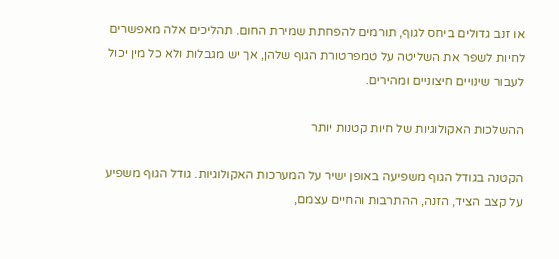או זנב גדולים ביחס לגוף, תורמים להפחתת שמירת החום. תהליכים אלה מאפשרים לחיות לשפר את השליטה על טמפרטורת הגוף שלהן, אך יש מגבלות ולא כל מין יכול לעבור שינויים חיצוניים ומהירים.

ההשלכות האקולוגיות של חיות קטנות יותר

הקטנה בגודל הגוף משפיעה באופן ישיר על המערכות האקולוגיות. גודל הגוף משפיע על קצב הציד, הזנה, ההתרבות והחיים עצמם,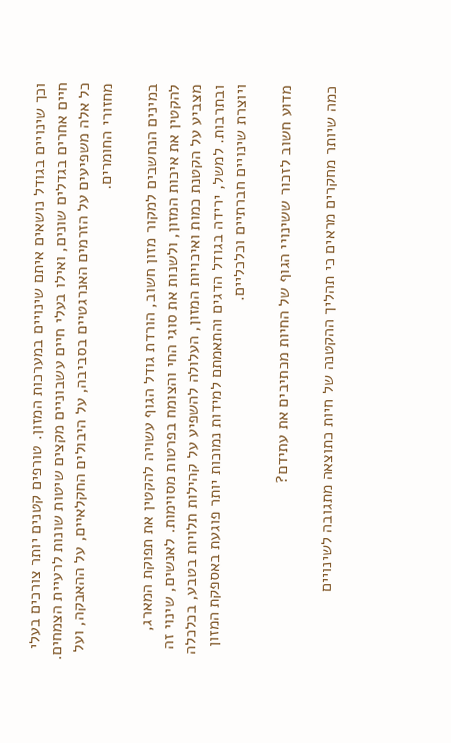וכך שינויים בגודל נושאים איתם שינויים במערכות המזון. טורפים קטנים יותר צורכים בעלי חיים אחרים בגדלים שונים, ואילו בעלי חיים עשבוניים מקצים שיטות שונות לרעיית הצמחים. כל אלה משפיעים על הזרמים האנרגטיים בסביבה, על היבולים החקלאיים, על ההאבקה, ועל מחזורי החומרים.

במינים הנחשבים למקור מזון חשוב, הורדת גודל הגוף עשויה להקטין את תפוקת המארג, להקטין את איכות המזון, ולשנות את סוגי החי והצומח בפרטות מסוימות. לאנשים, שינוי זה מצביע על הקטנת כמות ואיכויות המזון, העלולה להשפיע על קהילות תלויות בטבע, בכלכלה ובתרבות. למשל, ירידה בגודל הדגים והתאמתם למידות נמוכות יותר פוגעת באספקת המזון ויוצרת שינויים חברתיים וכלכליים.

מדוע חשוב לזכור ששינויי הגוף של החיות מכתיבים את עתידם?

כמה שיותר מחקרים מראים כי תהליך ההקטנה של חיות כתוצאה מתגובה לשינויים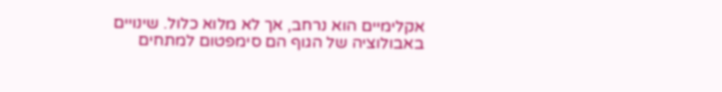אקלימיים הוא נרחב, אך לא מלוא כלול. שינויים באבולוציה של הגוף הם סימפטום למתחים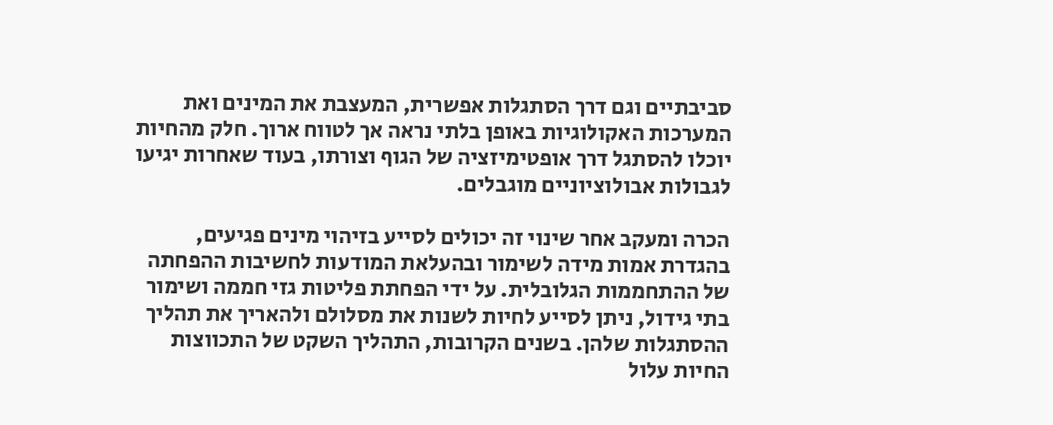סביבתיים וגם דרך הסתגלות אפשרית, המעצבת את המינים ואת המערכות האקולוגיות באופן בלתי נראה אך לטווח ארוך. חלק מהחיות יוכלו להסתגל דרך אופטימיזציה של הגוף וצורתו, בעוד שאחרות יגיעו לגבולות אבולוציוניים מוגבלים.

הכרה ומעקב אחר שינוי זה יכולים לסייע בזיהוי מינים פגיעים, בהגדרת אמות מידה לשימור ובהעלאת המודעות לחשיבות ההפחתה של ההתחממות הגלובלית. על ידי הפחתת פליטות גזי חממה ושימור בתי גידול, ניתן לסייע לחיות לשנות את מסלולם ולהאריך את תהליך ההסתגלות שלהן. בשנים הקרובות, התהליך השקט של התכווצות החיות עלול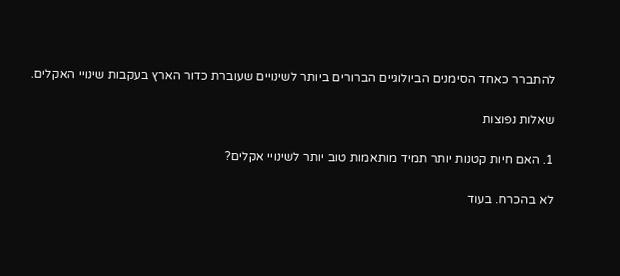להתברר כאחד הסימנים הביולוגיים הברורים ביותר לשינויים שעוברת כדור הארץ בעקבות שינויי האקלים.

שאלות נפוצות

1. האם חיות קטנות יותר תמיד מותאמות טוב יותר לשינויי אקלים?

לא בהכרח. בעוד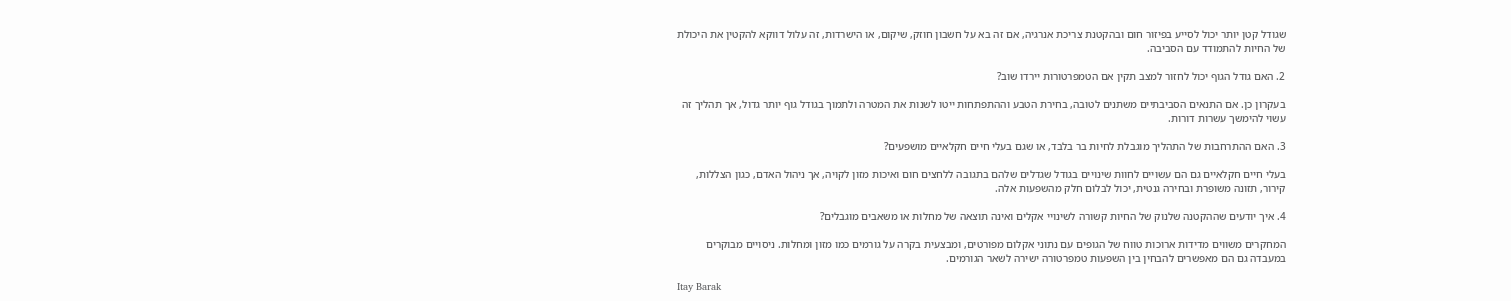שגודל קטן יותר יכול לסייע בפיזור חום ובהקטנת צריכת אנרגיה, אם זה בא על חשבון חוזק, שיקום, או הישרדות, זה עלול דווקא להקטין את היכולת של החיות להתמודד עם הסביבה.

2. האם גודל הגוף יכול לחזור למצב תקין אם הטמפרטורות יירדו שוב?

בעקרון כן. אם התנאים הסביבתיים משתנים לטובה, בחירת הטבע וההתפתחות ייטו לשנות את המטרה ולתמוך בגודל גוף יותר גדול, אך תהליך זה עשוי להימשך עשרות דורות.

3. האם ההתרחבות של התהליך מוגבלת לחיות בר בלבד, או שגם בעלי חיים חקלאיים מושפעים?

בעלי חיים חקלאיים גם הם עשויים לחוות שינויים בגודל שגדלים שלהם בתגובה ללחצים חום ואיכות מזון לקויה, אך ניהול האדם, כגון הצללות, קירור, תזונה משופרת ובחירה גנטית, יכול לבלום חלק מהשפעות אלה.

4. איך יודעים שההקטנה שלנוק של החיות קשורה לשינויי אקלים ואינה תוצאה של מחלות או משאבים מוגבלים?

המחקרים משווים מדידות ארוכות טווח של הגופים עם נתוני אקלום מפורטים, ומבצעית בקרה על גורמים כמו מזון ומחלות. ניסויים מבוקרים במעבדה גם הם מאפשרים להבחין בין השפעות טמפרטורה ישירה לשאר הגורמים.

Itay Barak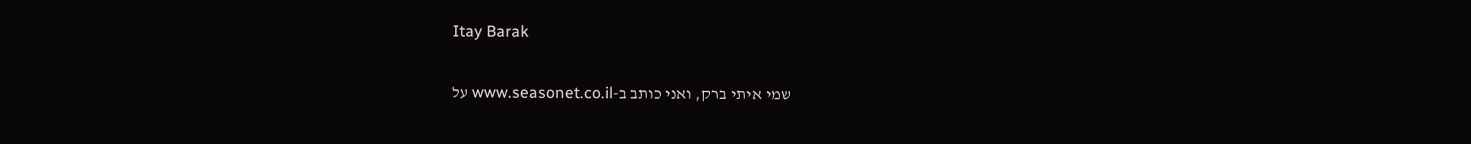Itay Barak

שמי איתי ברק, ואני כותב ב-www.seasonet.co.il על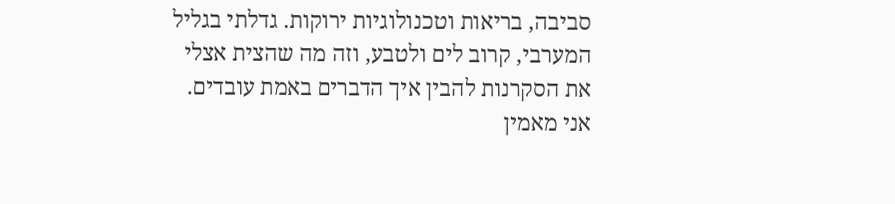סביבה, בריאות וטכנולוגיות ירוקות. גדלתי בגליל המערבי, קרוב לים ולטבע, וזה מה שהצית אצלי את הסקרנות להבין איך הדברים באמת עובדים. אני מאמין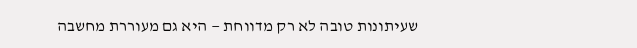שעיתונות טובה לא רק מדווחת — היא גם מעוררת מחשבה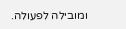ומובילה לפעולה.